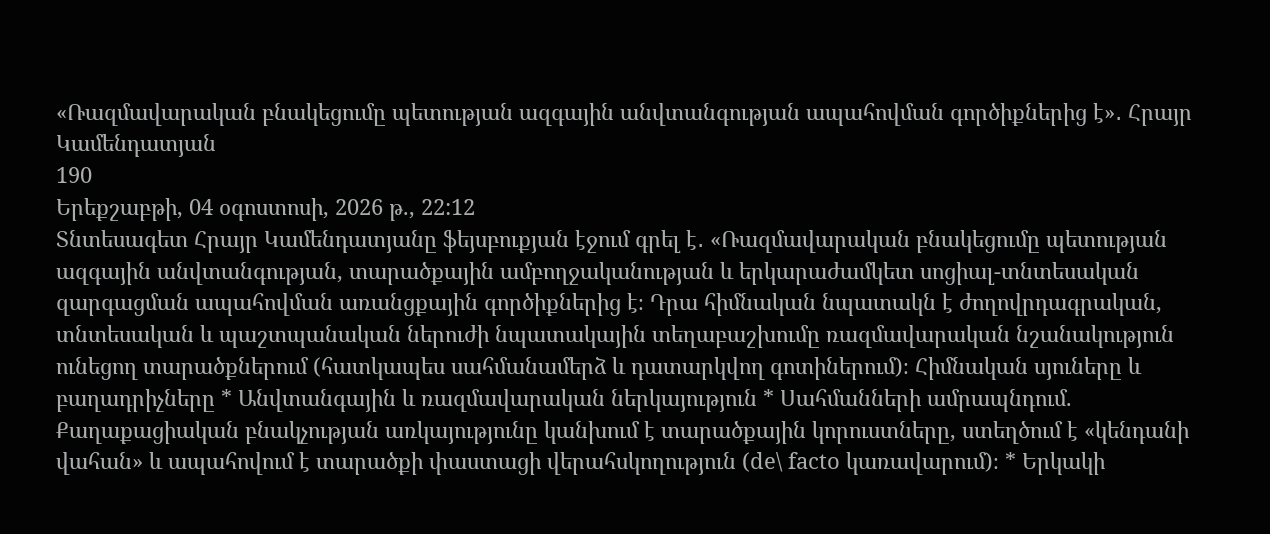«Ռազմավարական բնակեցումը պետության ազգային անվտանգության ապահովման գործիքներից է»․ Հրայր Կամենդատյան
190
Երեքշաբթի, 04 օգոստոսի, 2026 թ., 22:12
Տնտեսագետ Հրայր Կամենդատյանը ֆեյսբուքյան էջում գրել է․ «Ռազմավարական բնակեցումը պետության ազգային անվտանգության, տարածքային ամբողջականության և երկարաժամկետ սոցիալ-տնտեսական զարգացման ապահովման առանցքային գործիքներից է։ Դրա հիմնական նպատակն է ժողովրդագրական, տնտեսական և պաշտպանական ներուժի նպատակային տեղաբաշխումը ռազմավարական նշանակություն ունեցող տարածքներում (հատկապես սահմանամերձ և դատարկվող գոտիներում)։ Հիմնական սյուները և բաղադրիչները * Անվտանգային և ռազմավարական ներկայություն * Սահմանների ամրապնդում. Քաղաքացիական բնակչության առկայությունը կանխում է տարածքային կորուստները, ստեղծում է «կենդանի վահան» և ապահովում է տարածքի փաստացի վերահսկողություն (de\ facto կառավարում)։ * Երկակի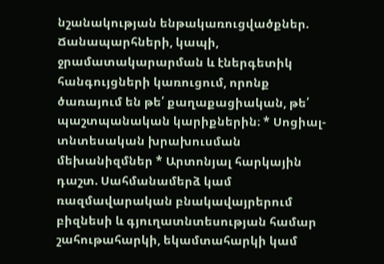նշանակության ենթակառուցվածքներ. Ճանապարհների, կապի, ջրամատակարարման և էներգետիկ հանգույցների կառուցում, որոնք ծառայում են թե՛ քաղաքացիական, թե՛ պաշտպանական կարիքներին։ * Սոցիալ-տնտեսական խրախուսման մեխանիզմներ * Արտոնյալ հարկային դաշտ. Սահմանամերձ կամ ռազմավարական բնակավայրերում բիզնեսի և գյուղատնտեսության համար շահութահարկի, եկամտահարկի կամ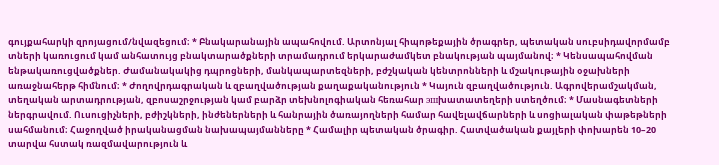գույքահարկի զրոյացում/նվազեցում։ * Բնակարանային ապահովում. Արտոնյալ հիպոթեքային ծրագրեր, պետական սուբսիդավորմամբ տների կառուցում կամ անհատույց բնակտարածքների տրամադրում երկարաժամկետ բնակության պայմանով։ * Կենսապահովման ենթակառուցվածքներ. Ժամանակակից դպրոցների, մանկապարտեզների, բժշկական կենտրոնների և մշակութային օջախների առաջնահերթ հիմնում։ * Ժողովրդագրական և զբաղվածության քաղաքականություն * Կայուն զբաղվածություն. Ագրովերամշակման, տեղական արտադրության, զբոսաշրջության կամ բարձր տեխնոլոգիական հեռահար эшխատատեղերի ստեղծում։ * Մասնագետների ներգրավում. Ուսուցիչների, բժիշկների, ինժեներների և հանրային ծառայողների համար հավելավճարների և սոցիալական փաթեթների սահմանում։ Հաջողված իրականացման նախապայմանները * Համալիր պետական ծրագիր. Հատվածական քայլերի փոխարեն 10–20 տարվա հստակ ռազմավարություն և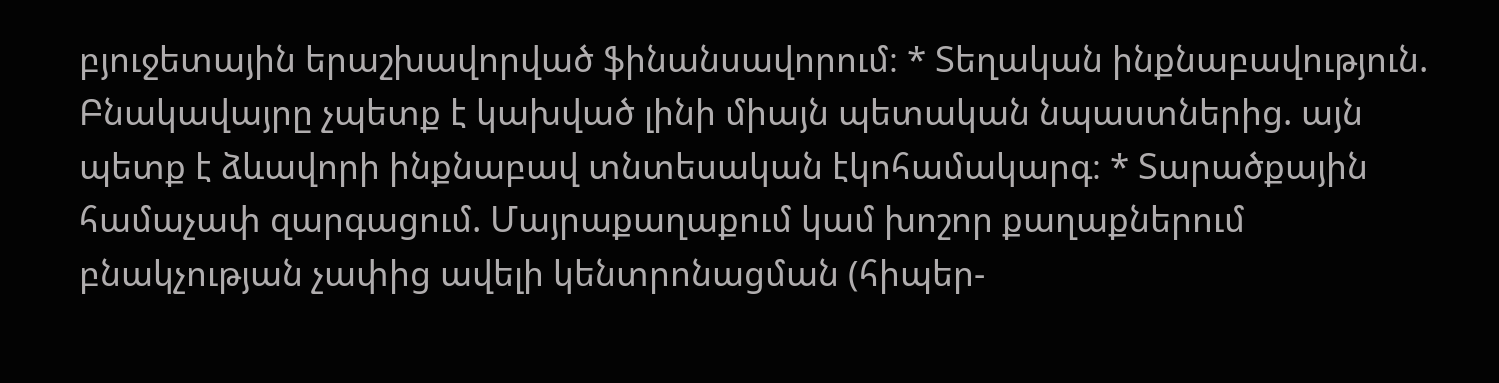բյուջետային երաշխավորված ֆինանսավորում։ * Տեղական ինքնաբավություն. Բնակավայրը չպետք է կախված լինի միայն պետական նպաստներից. այն պետք է ձևավորի ինքնաբավ տնտեսական էկոհամակարգ։ * Տարածքային համաչափ զարգացում. Մայրաքաղաքում կամ խոշոր քաղաքներում բնակչության չափից ավելի կենտրոնացման (հիպեր-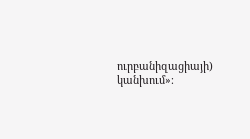ուրբանիզացիայի) կանխում»։